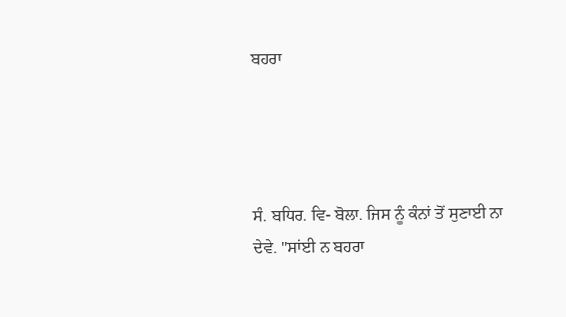ਬਹਰਾ




ਸੰ. ਬਧਿਰ. ਵਿ- ਬੋਲਾ. ਜਿਸ ਨੂੰ ਕੰਨਾਂ ਤੋਂ ਸੁਣਾਈ ਨਾ ਦੇਵੇ. "ਸਾਂਈ ਨ ਬਹਰਾ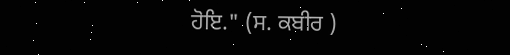ਹੋਇ." (ਸ. ਕਬੀਰ )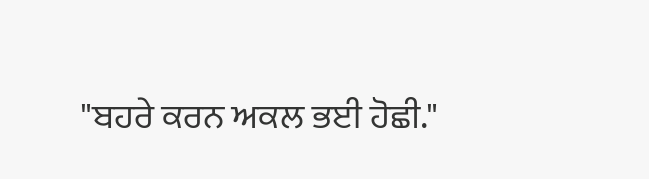"ਬਹਰੇ ਕਰਨ ਅਕਲ ਭਈ ਹੋਛੀ."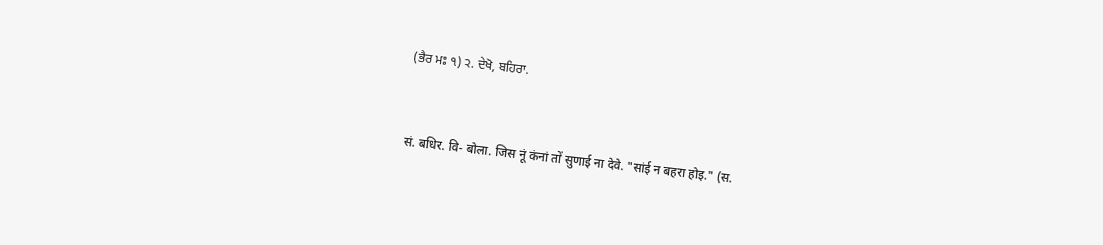(ਭੈਰ ਮਃ ੧) ੨. ਦੇਖੋ, ਬਹਿਰਾ.


सं. बधिर. वि- बोला. जिस नूं कंनां तों सुणाई ना देवे. "सांई न बहरा होइ." (स.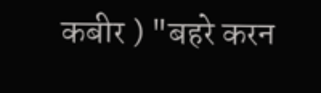कबीर ) "बहरे करन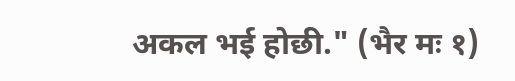अकल भई होछी." (भैर मः १)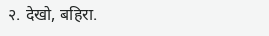२. देखो, बहिरा.